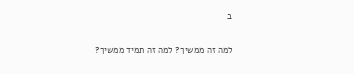ב

למה זה ממשיך? למה זה תמיד ממשיך?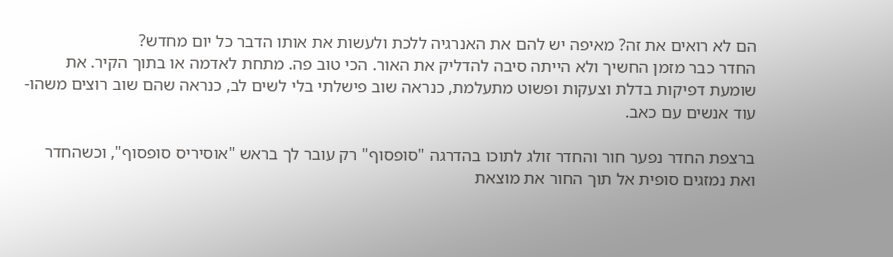הם לא רואים את זה? מאיפה יש להם את האנרגיה ללכת ולעשות את אותו הדבר כל יום מחדש?
החדר כבר מזמן החשיך ולא הייתה סיבה להדליק את האור. הכי טוב פה. מתחת לאדמה או בתוך הקיר. את שומעת דפיקות בדלת וצעקות ופשוט מתעלמת, כנראה שוב פישלתי בלי לשים לב, כנראה שהם שוב רוצים משהו-עוד אנשים עם כאב.

ברצפת החדר נפער חור והחדר זולג לתוכו בהדרגה "סופסוף" רק עובר לך בראש "אוסיריס סופסוף", וכשהחדר ואת נמזגים סופית אל תוך החור את מוצאת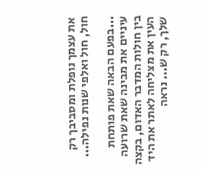את עצמך נופלת ומסביבך רק חול, חול ואלפי שנות נפילה...

...בפעם הבאה שאת פותחת עיניים את מבינה שאת שרועה בין חולות המדבר האדום, בקצה העין את מצליחה לאתר את היד שלך, רק ש... נראה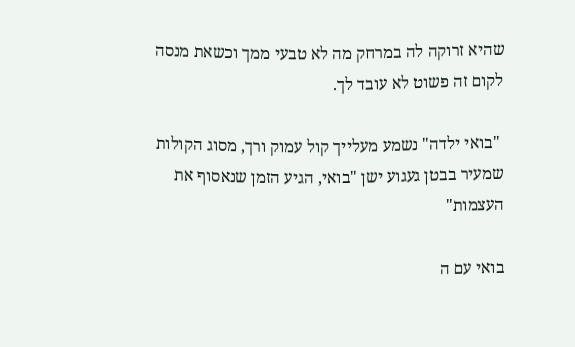שהיא זרוקה לה במרחק מה לא טבעי ממך וכשאת מנסה לקום זה פשוט לא עובד לך.

 "בואי ילדה" נשמע מעלייך קול עמוק ורך, מסוג הקולות שמעיר בבטן געגוע ישן "בואי, הגיע הזמן שנאסוף את העצמות"

בואי עם ה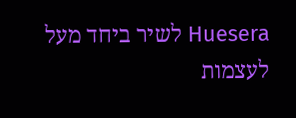Huesera לשיר ביחד מעל לעצמות